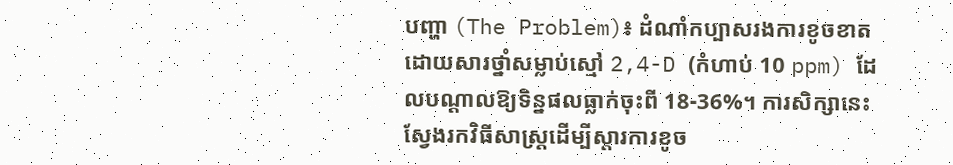បញ្ហា (The Problem)៖ ដំណាំកប្បាសរងការខូចខាតដោយសារថ្នាំសម្លាប់ស្មៅ 2,4-D (កំហាប់ 10 ppm) ដែលបណ្តាលឱ្យទិន្នផលធ្លាក់ចុះពី 18-36%។ ការសិក្សានេះស្វែងរកវិធីសាស្ត្រដើម្បីស្តារការខូច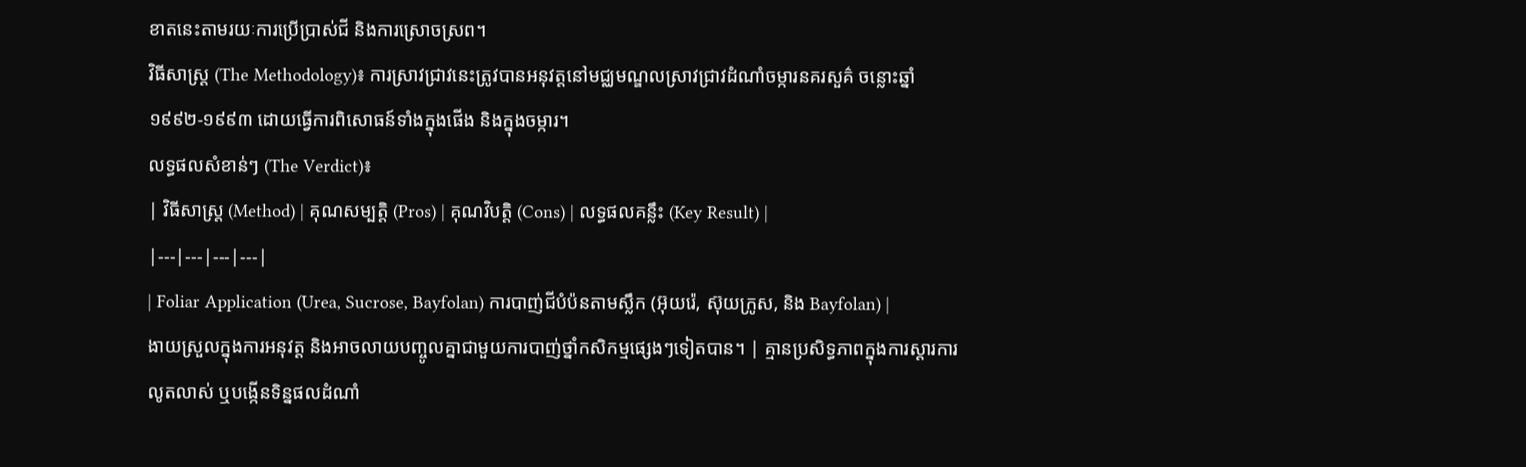ខាតនេះតាមរយៈការប្រើប្រាស់ជី និងការស្រោចស្រព។
វិធីសាស្ត្រ (The Methodology)៖ ការស្រាវជ្រាវនេះត្រូវបានអនុវត្តនៅមជ្ឈមណ្ឌលស្រាវជ្រាវដំណាំចម្ការនគរសួគ៌ ចន្លោះឆ្នាំ ១៩៩២-១៩៩៣ ដោយធ្វើការពិសោធន៍ទាំងក្នុងផើង និងក្នុងចម្ការ។
លទ្ធផលសំខាន់ៗ (The Verdict)៖
| វិធីសាស្ត្រ (Method) | គុណសម្បត្តិ (Pros) | គុណវិបត្តិ (Cons) | លទ្ធផលគន្លឹះ (Key Result) |
|---|---|---|---|
| Foliar Application (Urea, Sucrose, Bayfolan) ការបាញ់ជីបំប៉នតាមស្លឹក (អ៊ុយរ៉េ, ស៊ុយក្រូស, និង Bayfolan) |
ងាយស្រួលក្នុងការអនុវត្ត និងអាចលាយបញ្ចូលគ្នាជាមួយការបាញ់ថ្នាំកសិកម្មផ្សេងៗទៀតបាន។ | គ្មានប្រសិទ្ធភាពក្នុងការស្តារការលូតលាស់ ឬបង្កើនទិន្នផលដំណាំ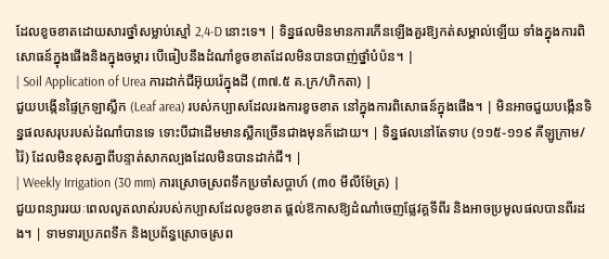ដែលខូចខាតដោយសារថ្នាំសម្លាប់ស្មៅ 2,4-D នោះទេ។ | ទិន្នផលមិនមានការកើនឡើងគួរឱ្យកត់សម្គាល់ឡើយ ទាំងក្នុងការពិសោធន៍ក្នុងផើងនិងក្នុងចម្ការ បើធៀបនឹងដំណាំខូចខាតដែលមិនបានបាញ់ថ្នាំបំប៉ន។ |
| Soil Application of Urea ការដាក់ជីអ៊ុយរ៉េក្នុងដី (៣៧.៥ គ.ក្រ/ហិកតា) |
ជួយបង្កើនផ្ទៃក្រឡាស្លឹក (Leaf area) របស់កប្បាសដែលរងការខូចខាត នៅក្នុងការពិសោធន៍ក្នុងផើង។ | មិនអាចជួយបង្កើនទិន្នផលសរុបរបស់ដំណាំបានទេ ទោះបីជាដើមមានស្លឹកច្រើនជាងមុនក៏ដោយ។ | ទិន្នផលនៅតែទាប (១១៥-១១៩ គីឡូក្រាម/រ៉ៃ) ដែលមិនខុសគ្នាពីបន្ទាត់សាកល្បងដែលមិនបានដាក់ជី។ |
| Weekly Irrigation (30 mm) ការស្រោចស្រពទឹកប្រចាំសប្តាហ៍ (៣០ មីលីម៉ែត្រ) |
ជួយពន្យាររយៈពេលលូតលាស់របស់កប្បាសដែលខូចខាត ផ្តល់ឱកាសឱ្យដំណាំចេញផ្លែវគ្គទីពីរ និងអាចប្រមូលផលបានពីរដង។ | ទាមទារប្រភពទឹក និងប្រព័ន្ធស្រោចស្រព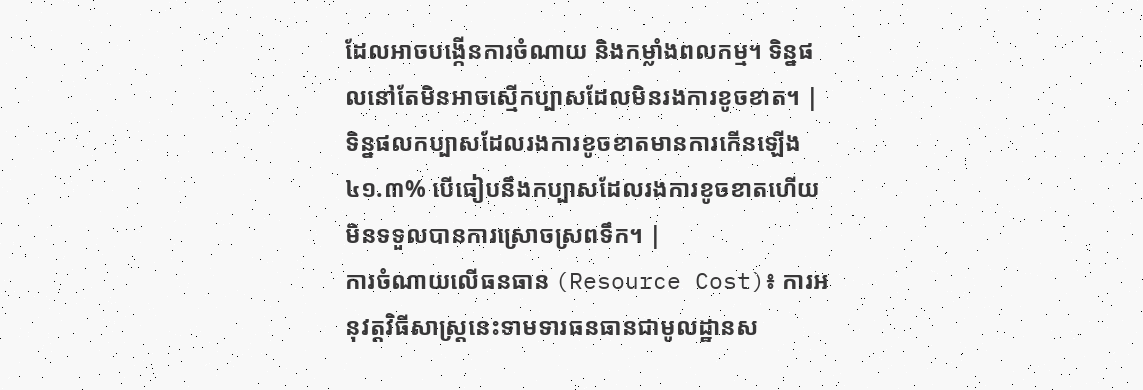ដែលអាចបង្កើនការចំណាយ និងកម្លាំងពលកម្ម។ ទិន្នផលនៅតែមិនអាចស្មើកប្បាសដែលមិនរងការខូចខាត។ | ទិន្នផលកប្បាសដែលរងការខូចខាតមានការកើនឡើង ៤១.៣% បើធៀបនឹងកប្បាសដែលរងការខូចខាតហើយមិនទទួលបានការស្រោចស្រពទឹក។ |
ការចំណាយលើធនធាន (Resource Cost)៖ ការអនុវត្តវិធីសាស្ត្រនេះទាមទារធនធានជាមូលដ្ឋានស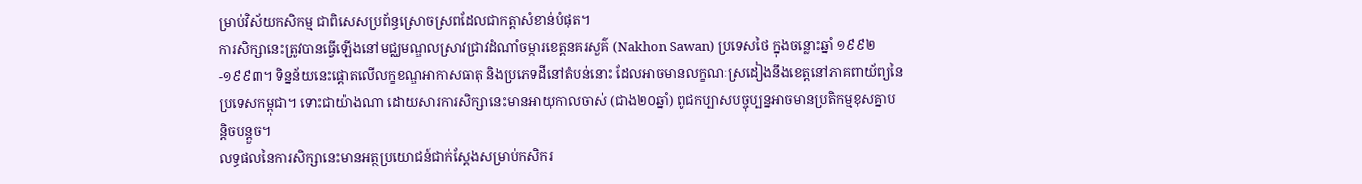ម្រាប់វិស័យកសិកម្ម ជាពិសេសប្រព័ន្ធស្រោចស្រពដែលជាកត្តាសំខាន់បំផុត។
ការសិក្សានេះត្រូវបានធ្វើឡើងនៅមជ្ឈមណ្ឌលស្រាវជ្រាវដំណាំចម្ការខេត្តនគរសួគ៌ (Nakhon Sawan) ប្រទេសថៃ ក្នុងចន្លោះឆ្នាំ ១៩៩២-១៩៩៣។ ទិន្នន័យនេះផ្តោតលើលក្ខខណ្ឌអាកាសធាតុ និងប្រភេទដីនៅតំបន់នោះ ដែលអាចមានលក្ខណៈស្រដៀងនឹងខេត្តនៅភាគពាយ័ព្យនៃប្រទេសកម្ពុជា។ ទោះជាយ៉ាងណា ដោយសារការសិក្សានេះមានអាយុកាលចាស់ (ជាង២០ឆ្នាំ) ពូជកប្បាសបច្ចុប្បន្នអាចមានប្រតិកម្មខុសគ្នាបន្តិចបន្តួច។
លទ្ធផលនៃការសិក្សានេះមានអត្ថប្រយោជន៍ជាក់ស្តែងសម្រាប់កសិករ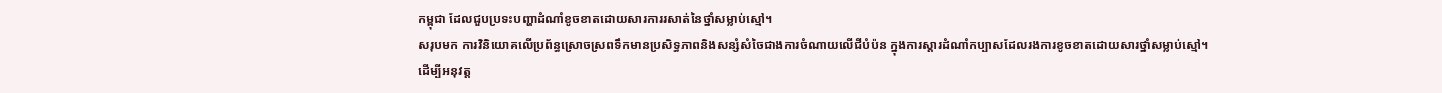កម្ពុជា ដែលជួបប្រទះបញ្ហាដំណាំខូចខាតដោយសារការរសាត់នៃថ្នាំសម្លាប់ស្មៅ។
សរុបមក ការវិនិយោគលើប្រព័ន្ធស្រោចស្រពទឹកមានប្រសិទ្ធភាពនិងសន្សំសំចៃជាងការចំណាយលើជីបំប៉ន ក្នុងការស្តារដំណាំកប្បាសដែលរងការខូចខាតដោយសារថ្នាំសម្លាប់ស្មៅ។
ដើម្បីអនុវត្ត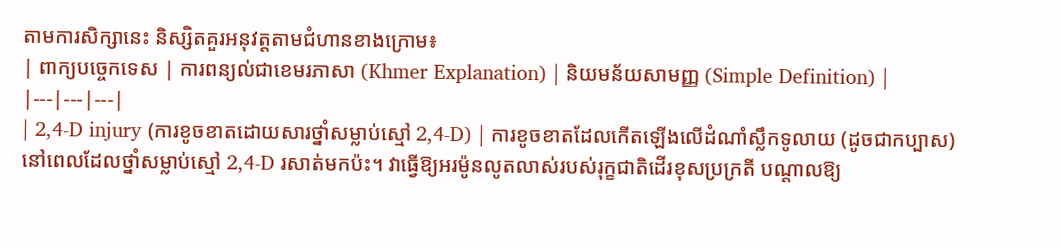តាមការសិក្សានេះ និស្សិតគួរអនុវត្តតាមជំហានខាងក្រោម៖
| ពាក្យបច្ចេកទេស | ការពន្យល់ជាខេមរភាសា (Khmer Explanation) | និយមន័យសាមញ្ញ (Simple Definition) |
|---|---|---|
| 2,4-D injury (ការខូចខាតដោយសារថ្នាំសម្លាប់ស្មៅ 2,4-D) | ការខូចខាតដែលកើតឡើងលើដំណាំស្លឹកទូលាយ (ដូចជាកប្បាស) នៅពេលដែលថ្នាំសម្លាប់ស្មៅ 2,4-D រសាត់មកប៉ះ។ វាធ្វើឱ្យអរម៉ូនលូតលាស់របស់រុក្ខជាតិដើរខុសប្រក្រតី បណ្តាលឱ្យ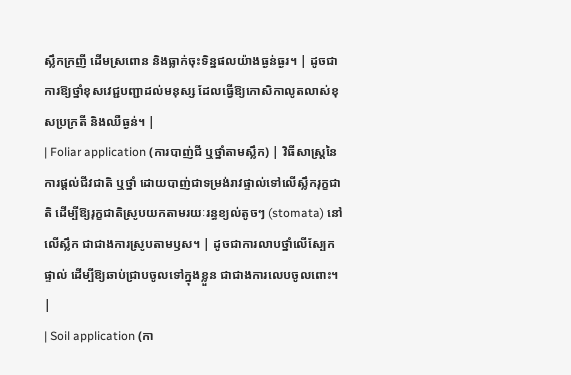ស្លឹកក្រញី ដើមស្រពោន និងធ្លាក់ចុះទិន្នផលយ៉ាងធ្ងន់ធ្ងរ។ | ដូចជាការឱ្យថ្នាំខុសវេជ្ជបញ្ជាដល់មនុស្ស ដែលធ្វើឱ្យកោសិកាលូតលាស់ខុសប្រក្រតី និងឈឺធ្ងន់។ |
| Foliar application (ការបាញ់ជី ឬថ្នាំតាមស្លឹក) | វិធីសាស្ត្រនៃការផ្តល់ជីវជាតិ ឬថ្នាំ ដោយបាញ់ជាទម្រង់រាវផ្ទាល់ទៅលើស្លឹករុក្ខជាតិ ដើម្បីឱ្យរុក្ខជាតិស្រូបយកតាមរយៈរន្ធខ្យល់តូចៗ (stomata) នៅលើស្លឹក ជាជាងការស្រូបតាមឫស។ | ដូចជាការលាបថ្នាំលើស្បែកផ្ទាល់ ដើម្បីឱ្យឆាប់ជ្រាបចូលទៅក្នុងខ្លួន ជាជាងការលេបចូលពោះ។ |
| Soil application (កា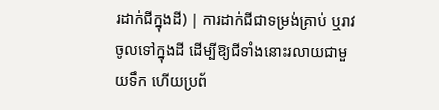រដាក់ជីក្នុងដី) | ការដាក់ជីជាទម្រង់គ្រាប់ ឬរាវ ចូលទៅក្នុងដី ដើម្បីឱ្យជីទាំងនោះរលាយជាមួយទឹក ហើយប្រព័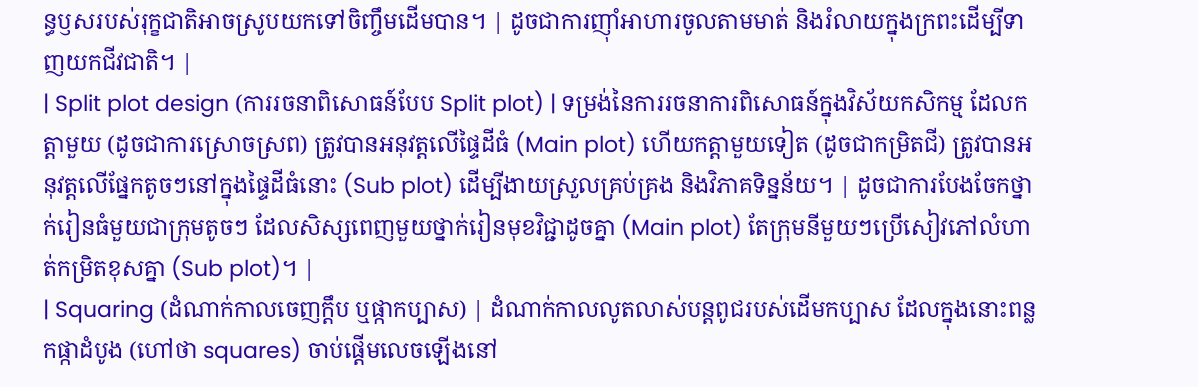ន្ធឫសរបស់រុក្ខជាតិអាចស្រូបយកទៅចិញ្ចឹមដើមបាន។ | ដូចជាការញ៉ាំអាហារចូលតាមមាត់ និងរំលាយក្នុងក្រពះដើម្បីទាញយកជីវជាតិ។ |
| Split plot design (ការរចនាពិសោធន៍បែប Split plot) | ទម្រង់នៃការរចនាការពិសោធន៍ក្នុងវិស័យកសិកម្ម ដែលកត្តាមួយ (ដូចជាការស្រោចស្រព) ត្រូវបានអនុវត្តលើផ្ទៃដីធំ (Main plot) ហើយកត្តាមួយទៀត (ដូចជាកម្រិតជី) ត្រូវបានអនុវត្តលើផ្នែកតូចៗនៅក្នុងផ្ទៃដីធំនោះ (Sub plot) ដើម្បីងាយស្រួលគ្រប់គ្រង និងវិភាគទិន្នន័យ។ | ដូចជាការបែងចែកថ្នាក់រៀនធំមួយជាក្រុមតូចៗ ដែលសិស្សពេញមួយថ្នាក់រៀនមុខវិជ្ជាដូចគ្នា (Main plot) តែក្រុមនីមួយៗប្រើសៀវភៅលំហាត់កម្រិតខុសគ្នា (Sub plot)។ |
| Squaring (ដំណាក់កាលចេញក្ដឹប ឬផ្កាកប្បាស) | ដំណាក់កាលលូតលាស់បន្តពូជរបស់ដើមកប្បាស ដែលក្នុងនោះពន្លកផ្កាដំបូង (ហៅថា squares) ចាប់ផ្តើមលេចឡើងនៅ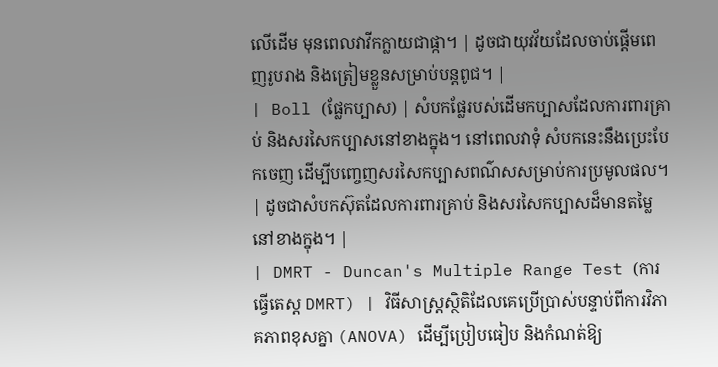លើដើម មុនពេលវាវីកក្លាយជាផ្កា។ | ដូចជាយុវវ័យដែលចាប់ផ្ដើមពេញរូបរាង និងត្រៀមខ្លួនសម្រាប់បន្តពូជ។ |
| Boll (ផ្លែកប្បាស) | សំបកផ្លែរបស់ដើមកប្បាសដែលការពារគ្រាប់ និងសរសៃកប្បាសនៅខាងក្នុង។ នៅពេលវាទុំ សំបកនេះនឹងប្រេះបែកចេញ ដើម្បីបញ្ចេញសរសៃកប្បាសពណ៌សសម្រាប់ការប្រមូលផល។ | ដូចជាសំបកស៊ុតដែលការពារគ្រាប់ និងសរសៃកប្បាសដ៏មានតម្លៃនៅខាងក្នុង។ |
| DMRT - Duncan's Multiple Range Test (ការធ្វើតេស្ត DMRT) | វិធីសាស្ត្រស្ថិតិដែលគេប្រើប្រាស់បន្ទាប់ពីការវិភាគភាពខុសគ្នា (ANOVA) ដើម្បីប្រៀបធៀប និងកំណត់ឱ្យ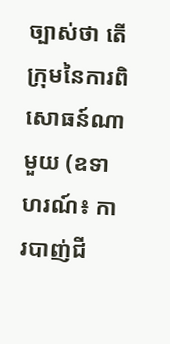ច្បាស់ថា តើក្រុមនៃការពិសោធន៍ណាមួយ (ឧទាហរណ៍៖ ការបាញ់ជី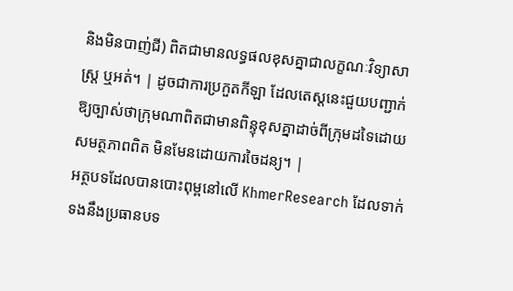និងមិនបាញ់ជី) ពិតជាមានលទ្ធផលខុសគ្នាជាលក្ខណៈវិទ្យាសាស្ត្រ ឬអត់។ | ដូចជាការប្រកួតកីឡា ដែលតេស្តនេះជួយបញ្ជាក់ឱ្យច្បាស់ថាក្រុមណាពិតជាមានពិន្ទុខុសគ្នាដាច់ពីក្រុមដទៃដោយសមត្ថភាពពិត មិនមែនដោយការចៃដន្យ។ |
អត្ថបទដែលបានបោះពុម្ពនៅលើ KhmerResearch ដែលទាក់ទងនឹងប្រធានបទ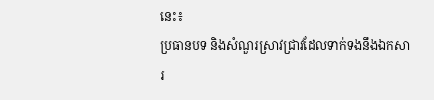នេះ៖
ប្រធានបទ និងសំណួរស្រាវជ្រាវដែលទាក់ទងនឹងឯកសារ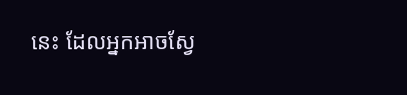នេះ ដែលអ្នកអាចស្វែ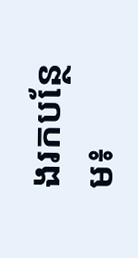ងរកបន្ថែម៖